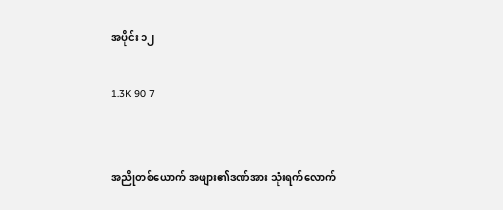အပိုင်း ၁၂

1.3K 90 7


အညိုတစ်ယောက် အဖျား၏ဒဏ်အား သုံးရက်လောက်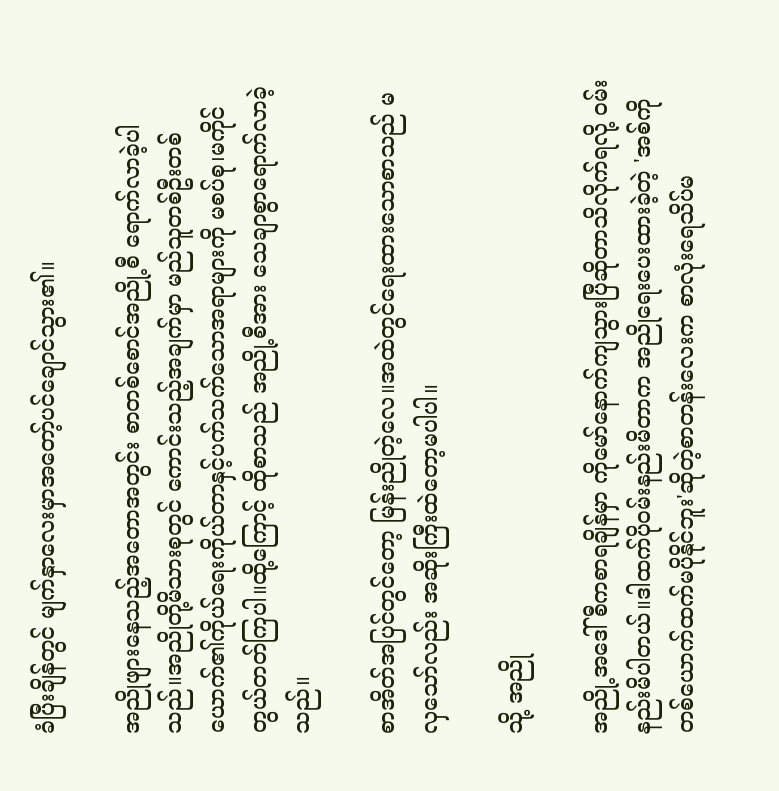ခံပြီးချိန်တွင် မျက်နှာလေးမှာအတော့်ပင်ချောင်သွား၏။

အညိုဖျားနေသည့်အတောအတွင်း စာတစ်စောင်အညို့စီ ရောက်လာခဲ့ပါသည်။အညိုတို့မိသားစုတွင် ကောင်းသည့်အချက်မှာ မည်သူတစ်ဦးတစ်ယောက်၏ကိုယ်ရေးကိုယ်တာနှင့်ပက်သက်သောအရာများကို မစပ်စု၊မကိုင်တွယ်တတ်ကြပါ။ထို့ကြောင့် ထိုစာသည် အညို့စီအား သေချာစွာရောက်လာခဲ့သည်။

စာအိတ်အပြင်တွင်တော့ မြန်းညိုတဲ့လေ။အထဲတွင်ရေးထားသောစာသည် မလှသော်လည်း အဆိုးကြီးထဲတော့မပါပါ။

သို့ အညို

အညို့အဒေါ်စီကစာရချိန်မှာ ကိုမော်နောက်ကျသွားပြီဆိုတာသိလိုက်ရလို့ ဝမ်းနည်းမိပါတယ်။ဒါထက်ပိုဝမ်းနည်းမိတာက အညိုရေးပေးထားခဲ့တဲ့ 'အစ်ကိုတစ်ယောက်ထက်မပိုနိုင်ဘူး'ဆိုတဲ့စာတန်းလေးက စာလုံးရေသိပ်မ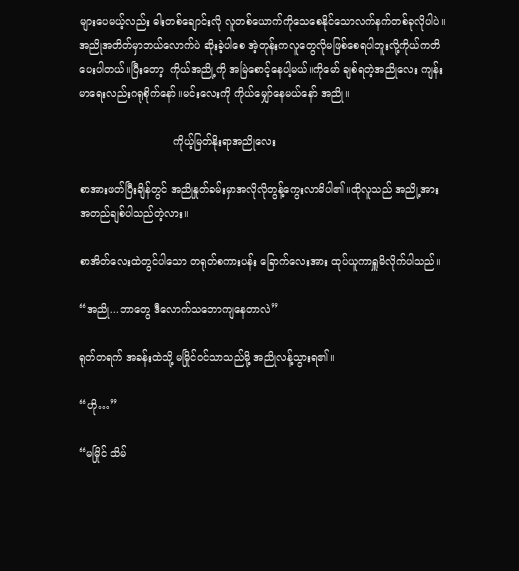များပေမယ့်လည်း ဓါးတစ်ချောင်းလို လူတစ်ယောက်ကိုသေစေနိုင်သောလက်နက်တစ်ခုလိုပါပဲ။အညိုအတိတ်မှာဘယ်လောက်ပဲ ဆိုးခဲ့ပါစေ အဲ့တုန်းကလူတွေလိုမဖြစ်စေရပါဘူးလို့ကိုယ်ကတိပေးပါတယ်။ပြီးတော့  ကိုယ်အညို့ကို အမြဲစောင့်နေပါ့မယ်။ကိုမော် ချစ်ရတဲ့အညိုလေး ကျန်းမာရေးလည်းဂရုစိုက်နော်။မင်းလေးကို ကိုယ်မျှော်နေမယ်နော် အညို။

                             ကိုယ့်မြတ်နိုးရာအညိုလေး

စာအားဖတ်ပြီးချိန်တွင် အညိုနှုတ်ခမ်းမှာအလိုလိုတွန့်ကွေးလာမိပါ၏။ထိုလူသည် အညို့အား အတည်ချစ်ပါသည်တဲ့လား။

စာအိတ်လေးထဲတွင်ပါသော တရုတ်စကားပန်း ခြောက်လေးအား ထုပ်ယူကာရှူမိလိုက်ပါသည်။

“အညို...ဘာတွေ ဒီလောက်သဘောကျနေတာလဲ”

ရုတ်တရက် အခန်းထဲသို့ မမြိုင်ဝင်သာသည်မို့ အညိုလန့်သွားရ၏။

“ဟို…”

“မမြိုင် သိမ်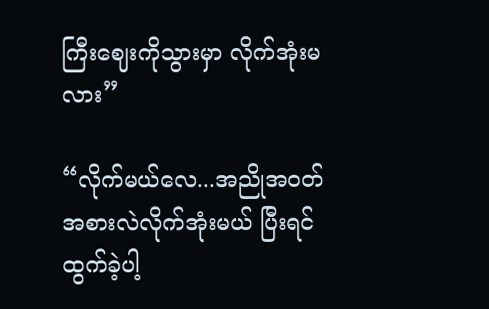ကြီးဈေးကိုသွားမှာ လိုက်အုံးမလား”

“လိုက်မယ်လေ...အညိုအဝတ်အစားလဲလိုက်အုံးမယ် ပြီးရင်ထွက်ခဲ့ပါ့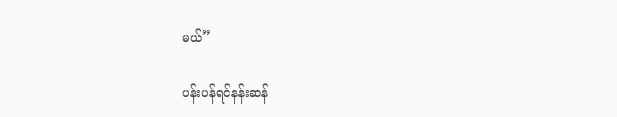မယ်”

ပန်းပန်ရင်နန်းဆန်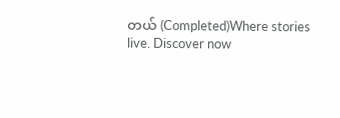တယ် (Completed)Where stories live. Discover now